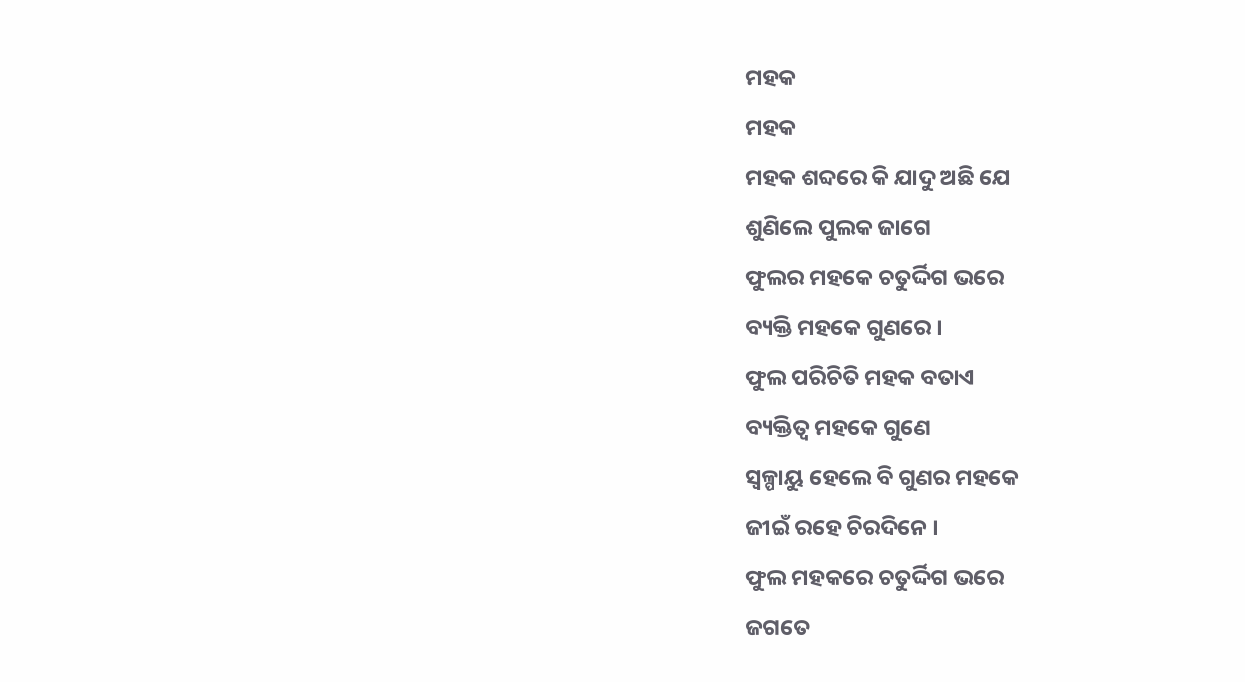ମହକ
ମହକ
ମହକ ଶବ୍ଦରେ କି ଯାଦୁ ଅଛି ଯେ
ଶୁଣିଲେ ପୁଲକ ଜାଗେ
ଫୁଲର ମହକେ ଚତୁର୍ଦ୍ଦିଗ ଭରେ
ବ୍ୟକ୍ତି ମହକେ ଗୁଣରେ ।
ଫୁଲ ପରିଚିତି ମହକ ବତାଏ
ବ୍ୟକ୍ତିତ୍ଵ ମହକେ ଗୁଣେ
ସ୍ଵଳ୍ପାୟୁ ହେଲେ ବି ଗୁଣର ମହକେ
ଜୀଇଁ ରହେ ଚିରଦିନେ ।
ଫୁଲ ମହକରେ ଚତୁର୍ଦ୍ଦିଗ ଭରେ
ଜଗତେ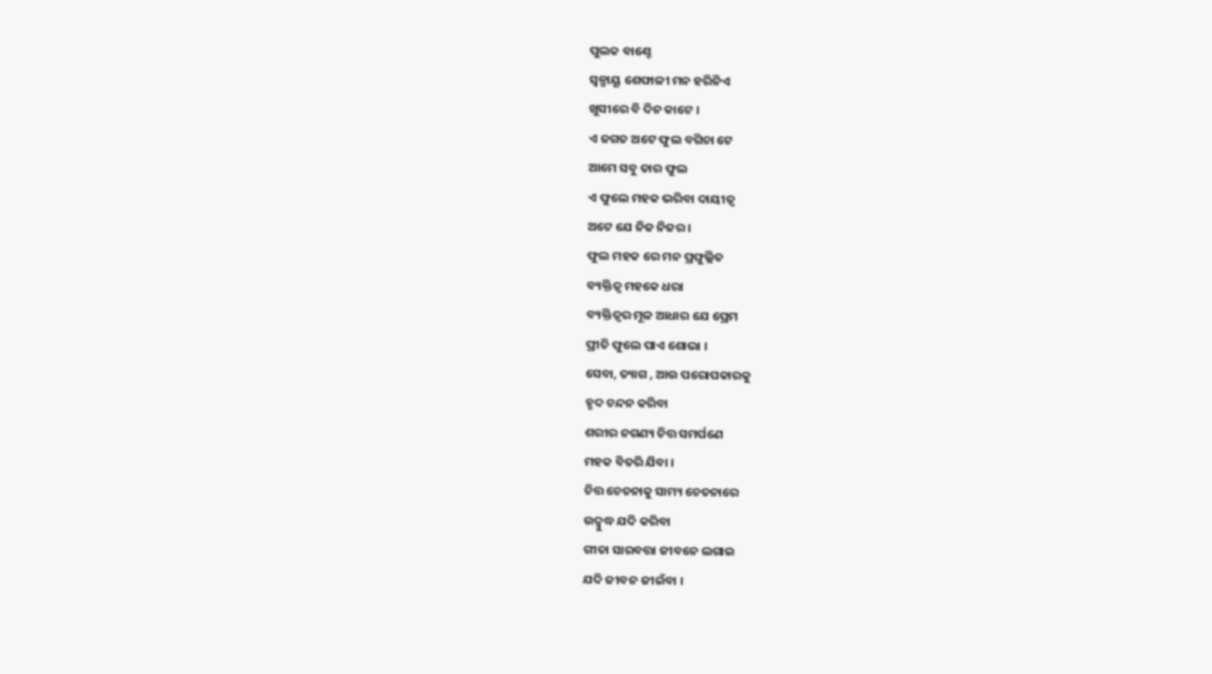ପୁଲକ ବାଣ୍ଚେ
ସ୍ଵଳ୍ପାୟୂ ଶେଫାଳୀ ମନ ହରିନିଏ
ଖୁସୀରେ ବି ଦିନ କାଟେ ।
ଏ ଜଗତ ଅଟେ ଫୁଲ ବଗିଚା ଟେ
ଆମେ ସବୁ ତାର ଫୁଲ
ଏ ଫୁଲେ ମହକ ଭରିବା ଦାୟୀତ୍ଵ
ଅଟେ ଯେ ନିଜ ନିଜର ।
ଫୁଲ ମହକ ରେ ମନ ପ୍ରଫୁଲ୍ଲିତ
ବ୍ୟକ୍ତିତ୍ଵ ମହକେ ଧରା
ବ୍ୟକ୍ତିତ୍ଵର ମୂଳ ଆଧାର ଯେ ପ୍ରେମ
ପ୍ରୀତି ଫୁଲେ ପାଏ ଶୋଭା ।
ସେବା, ତ୍ୟାଗ , ଆଉ ପରୋପକାରକୁ
ହୃଦ ଚନ୍ଦନ କରିବା
ଶରୀର ନଗଣ୍ୟ ଚିତ୍ତ ସମର୍ପଣେ
ମହକ ବିତରି ଯିବା ।
ଚିତ୍ତ ଚେତନାକୁ ସାମ୍ୟ ଚେତନାରେ
ଉଦ୍ବୁଦ୍ଧ ଯଦି କରିବା
ଗୀତା ସାରବତ୍ତା ଜୀବନେ ଲଗାଇ
ଯଦି ଜୀବନ ଜୀଇଁବା ।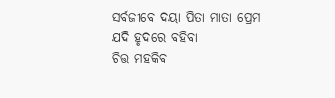ସର୍ବଜୀବେ ଦୟା ପିତା ମାତା ପ୍ରେମ
ଯଦି ହୃଦରେ ବହିବା
ଚିତ୍ତ ମହକିବ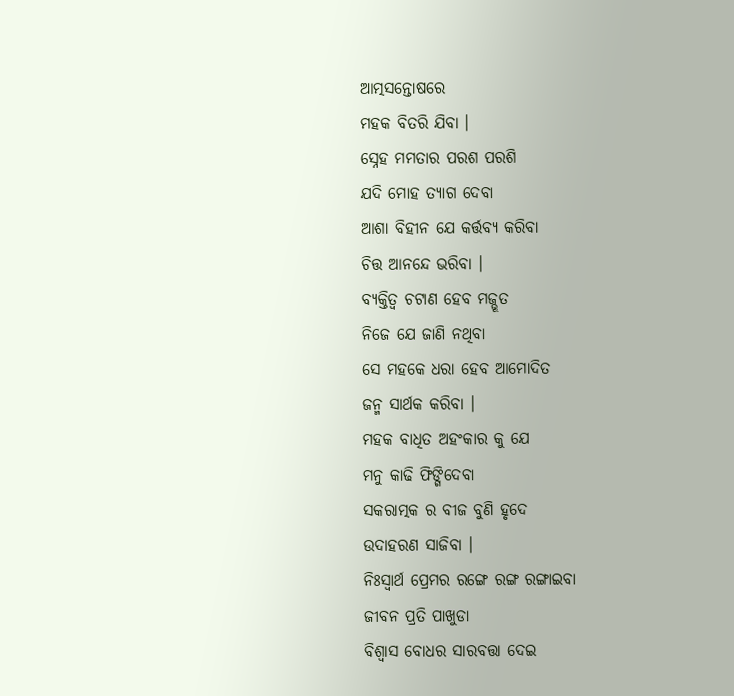ଆତ୍ମସନ୍ତୋଷରେ
ମହକ ବିତରି ଯିବା ।
ସ୍ନେହ ମମତାର ପରଶ ପରଶି
ଯଦି ମୋହ ତ୍ୟାଗ ଦେବା
ଆଶା ବିହୀନ ଯେ କର୍ତ୍ତବ୍ୟ କରିବା
ଚିତ୍ତ ଆନନ୍ଦେ ଭରିବା ।
ବ୍ୟକ୍ତିତ୍ଵ ଚଟାଣ ହେବ ମଜ୍ଭୂତ
ନିଜେ ଯେ ଜାଣି ନଥିବା
ସେ ମହକେ ଧରା ହେବ ଆମୋଦିତ
ଜନ୍ମ ସାର୍ଥକ କରିବା ।
ମହକ ବାଧିତ ଅହଂକାର କୁ ଯେ
ମନୁ କାଢି ଫିଙ୍ଗିଦେବା
ସକରାତ୍ମକ ର ବୀଜ ବୁଣି ହୃଦେ
ଉଦାହରଣ ସାଜିବା ।
ନିଃସ୍ଵାର୍ଥ ପ୍ରେମର ରଙ୍ଗେ ରଙ୍ଗ ରଙ୍ଗାଇବା
ଜୀବନ ପ୍ରତି ପାଖୁଡା
ବିଶ୍ୱାସ ବୋଧର ସାରବତ୍ତା ଦେଇ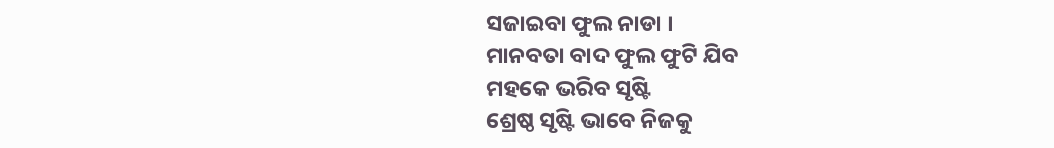ସଜାଇବା ଫୁଲ ନାଡା ।
ମାନବତା ବାଦ ଫୁଲ ଫୁଟି ଯିବ
ମହକେ ଭରିବ ସୃଷ୍ଟି
ଶ୍ରେଷ୍ଠ ସୃଷ୍ଟି ଭାବେ ନିଜକୁ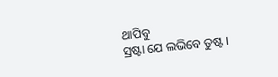ଥାପିବୁ
ସ୍ରଷ୍ଟା ଯେ ଲଭିବେ ତୁଷ୍ଟ ।